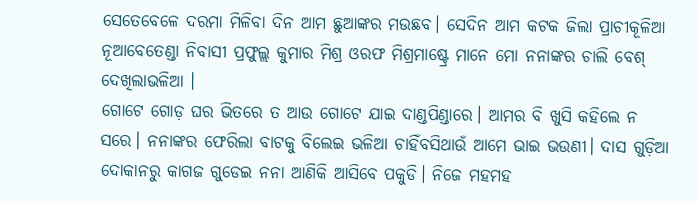ସେତେବେଳେ ଦରମା ମିଳିବା ଦିନ ଆମ ଛୁଆଙ୍କର ମଉଛବ। ସେଦିନ ଆମ କଟକ ଜିଲା ପ୍ରାଚୀକୂଳିଆ ନୂଆବେତେଣ୍ଡା ନିବାସୀ ପ୍ରଫୁଲ୍ଲ କୁମାର ମିଶ୍ର ଓରଫ ମିଶ୍ରମାଷ୍ଟ୍ରେ ମାନେ ମୋ ନନାଙ୍କର ଚାଲି ବେଶ୍ ଦେଖିଲାଭଳିଆ ।
ଗୋଟେ ଗୋଡ଼ ଘର ଭିତରେ ତ ଆଉ ଗୋଟେ ଯାଇ ଦାଣ୍ଡପିଣ୍ଡାରେ। ଆମର ବି ଖୁସି କହିଲେ ନ ସରେ। ନନାଙ୍କର ଫେରିଲା ବାଟକୁ ବିଲେଇ ଭଳିଆ ଚାହିଁବସିଥାଉଁ ଆମେ ଭାଇ ଭଉଣୀ। ଦାସ ଗୁଡ଼ିଆ ଦୋକାନରୁ କାଗଜ ଗୁଡେଇ ନନା ଆଣିକି ଆସିବେ ପକୁଡି। ନିଜେ ମହମହ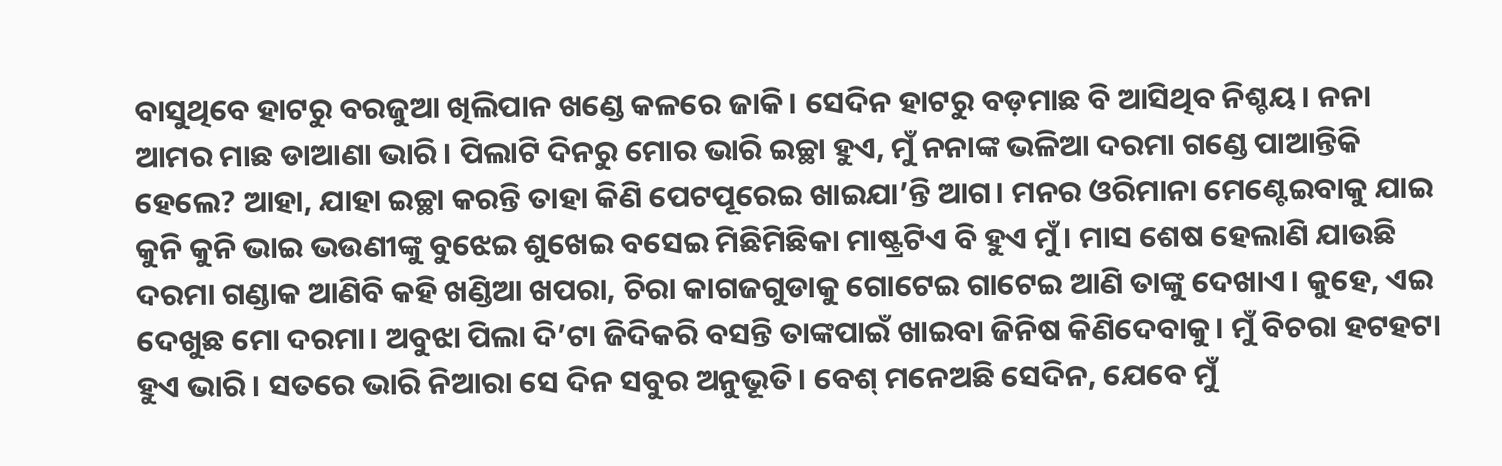ବାସୁଥିବେ ହାଟରୁ ବରଜୁଆ ଖିଲିପାନ ଖଣ୍ଡେ କଳରେ ଜାକି। ସେଦିନ ହାଟରୁ ବଡ଼ମାଛ ବି ଆସିଥିବ ନିଶ୍ଚୟ। ନନା ଆମର ମାଛ ଡାଆଣା ଭାରି। ପିଲାଟି ଦିନରୁ ମୋର ଭାରି ଇଚ୍ଛା ହୁଏ, ମୁଁ ନନାଙ୍କ ଭଳିଆ ଦରମା ଗଣ୍ଡେ ପାଆନ୍ତିକି ହେଲେ? ଆହା, ଯାହା ଇଚ୍ଛା କରନ୍ତି ତାହା କିଣି ପେଟପୂରେଇ ଖାଇଯା’ନ୍ତି ଆଗ। ମନର ଓରିମାନା ମେଣ୍ଟେଇବାକୁ ଯାଇ କୁନି କୁନି ଭାଇ ଭଉଣୀଙ୍କୁ ବୁଝେଇ ଶୁଖେଇ ବସେଇ ମିଛିମିଛିକା ମାଷ୍ଟ୍ରଟିଏ ବି ହୁଏ ମୁଁ। ମାସ ଶେଷ ହେଲାଣି ଯାଉଛି ଦରମା ଗଣ୍ଡାକ ଆଣିବି କହି ଖଣ୍ଡିଆ ଖପରା, ଚିରା କାଗଜଗୁଡାକୁ ଗୋଟେଇ ଗାଟେଇ ଆଣି ତାଙ୍କୁ ଦେଖାଏ। କୁହେ, ଏଇ ଦେଖୁଛ ମୋ ଦରମା। ଅବୁଝା ପିଲା ଦି’ଟା ଜିଦିକରି ବସନ୍ତି ତାଙ୍କପାଇଁ ଖାଇବା ଜିନିଷ କିଣିଦେବାକୁ। ମୁଁ ବିଚରା ହଟହଟା ହୁଏ ଭାରି। ସତରେ ଭାରି ନିଆରା ସେ ଦିନ ସବୁର ଅନୁଭୂତି। ବେଶ୍ ମନେଅଛି ସେଦିନ, ଯେବେ ମୁଁ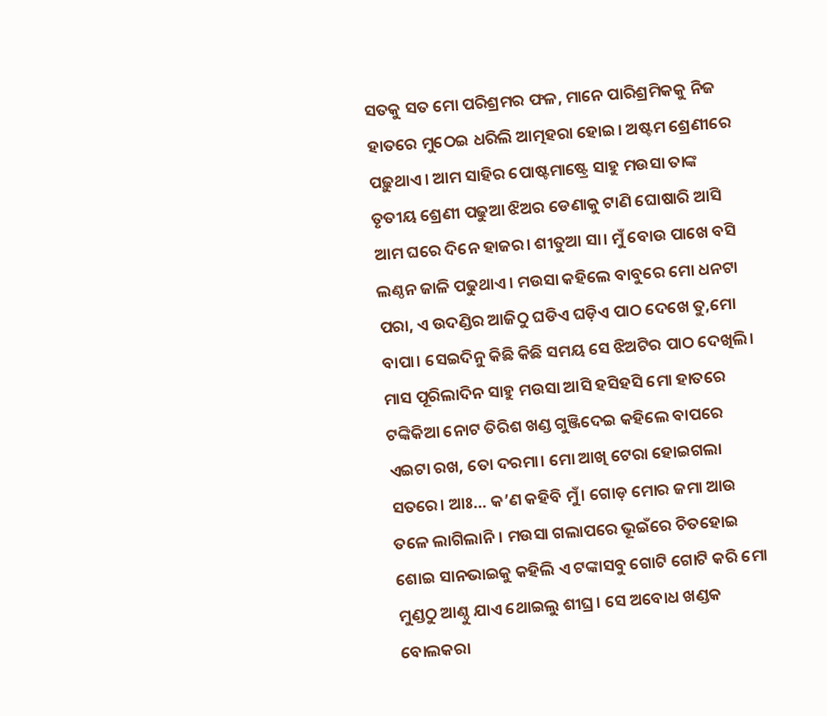ସତକୁ ସତ ମୋ ପରିଶ୍ରମର ଫଳ, ମାନେ ପାରିଶ୍ରମିକକୁ ନିଜ ହାତରେ ମୁଠେଇ ଧରିଲି ଆତ୍ମହରା ହୋଇ। ଅଷ୍ଟମ ଶ୍ରେଣୀରେ ପଢ଼ୁଥାଏ। ଆମ ସାହିର ପୋଷ୍ଟମାଷ୍ଟ୍ରେ ସାହୁ ମଉସା ତାଙ୍କ ତୃତୀୟ ଶ୍ରେଣୀ ପଢୁଆ ଝିଅର ଡେଣାକୁ ଟାଣି ଘୋଷାରି ଆସି ଆମ ଘରେ ଦିନେ ହାଜର। ଶୀତୁଆ ସା। ମୁଁ ବୋଉ ପାଖେ ବସି ଲଣ୍ଠନ ଜାଳି ପଢୁଥାଏ। ମଉସା କହିଲେ ବାବୁରେ ମୋ ଧନଟା ପରା, ଏ ଉଦଣ୍ଡିର ଆଜିଠୁ ଘଡିଏ ଘଡ଼ିଏ ପାଠ ଦେଖେ ତୁ,ମୋ ବାପା। ସେଇଦିନୁ କିଛି କିଛି ସମୟ ସେ ଝିଅଟିର ପାଠ ଦେଖିଲି। ମାସ ପୂରିଲାଦିନ ସାହୁ ମଉସା ଆସି ହସିହସି ମୋ ହାତରେ ଟଙ୍କିକିଆ ନୋଟ ତିରିଶ ଖଣ୍ଡ ଗୁଞ୍ଜିଦେଇ କହିଲେ ବାପରେ ଏଇଟା ରଖ, ତୋ ଦରମା। ମୋ ଆଖି ଟେରା ହୋଇଗଲା ସତରେ। ଆଃ… କ’ଣ କହିବି ମୁଁ। ଗୋଡ଼ ମୋର ଜମା ଆଉ ତଳେ ଲାଗିଲାନି। ମଉସା ଗଲାପରେ ଭୂଇଁରେ ଚିତହୋଇ ଶୋଇ ସାନଭାଇକୁ କହିଲି ଏ ଟଙ୍କାସବୁ ଗୋଟି ଗୋଟି କରି ମୋ ମୁଣ୍ଡଠୁ ଆଣ୍ଠୁ ଯାଏ ଥୋଇଲୁ ଶୀଘ୍ର। ସେ ଅବୋଧ ଖଣ୍ଡକ ବୋଲକରା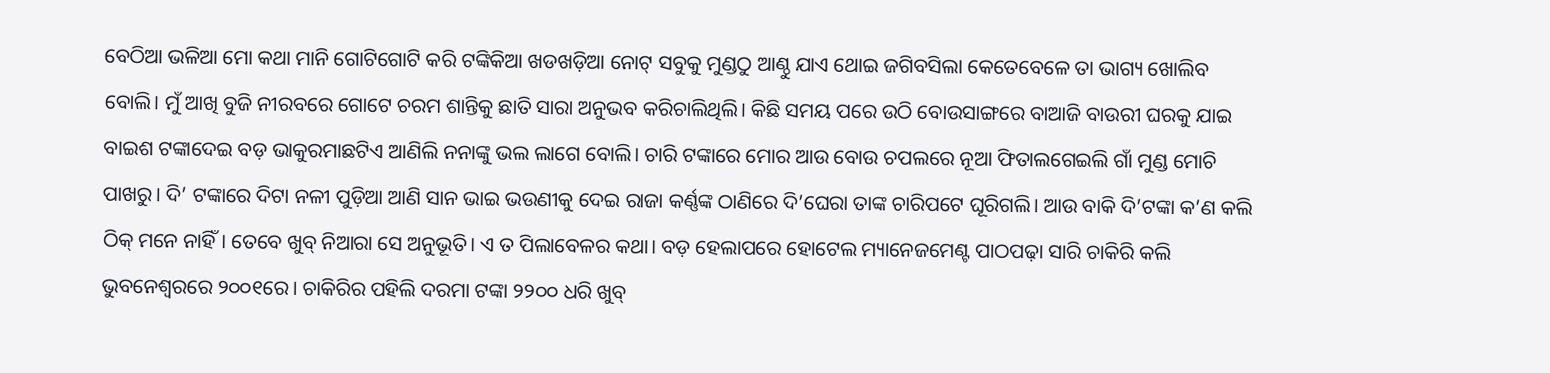ବେଠିଆ ଭଳିଆ ମୋ କଥା ମାନି ଗୋଟିଗୋଟି କରି ଟଙ୍କିକିଆ ଖଡଖଡ଼ିଆ ନୋଟ୍ ସବୁକୁ ମୁଣ୍ଡଠୁ ଆଣ୍ଠୁ ଯାଏ ଥୋଇ ଜଗିବସିଲା କେତେବେଳେ ତା ଭାଗ୍ୟ ଖୋଲିବ ବୋଲି। ମୁଁ ଆଖି ବୁଜି ନୀରବରେ ଗୋଟେ ଚରମ ଶାନ୍ତିକୁ ଛାତି ସାରା ଅନୁଭବ କରିଚାଲିଥିଲି। କିଛି ସମୟ ପରେ ଉଠି ବୋଉସାଙ୍ଗରେ ବାଆଜି ବାଉରୀ ଘରକୁ ଯାଇ ବାଇଶ ଟଙ୍କାଦେଇ ବଡ଼ ଭାକୁରମାଛଟିଏ ଆଣିଲି ନନାଙ୍କୁ ଭଲ ଲାଗେ ବୋଲି। ଚାରି ଟଙ୍କାରେ ମୋର ଆଉ ବୋଉ ଚପଲରେ ନୂଆ ଫିତାଲଗେଇଲି ଗାଁ ମୁଣ୍ଡ ମୋଚି ପାଖରୁ। ଦି’ ଟଙ୍କାରେ ଦିଟା ନଳୀ ପୁଡ଼ିଆ ଆଣି ସାନ ଭାଇ ଭଉଣୀକୁ ଦେଇ ରାଜା କର୍ଣ୍ଣଙ୍କ ଠାଣିରେ ଦି’ଘେରା ତାଙ୍କ ଚାରିପଟେ ଘୂରିଗଲି। ଆଉ ବାକି ଦି’ଟଙ୍କା କ’ଣ କଲି ଠିକ୍ ମନେ ନାହିଁ। ତେବେ ଖୁବ୍ ନିଆରା ସେ ଅନୁଭୂତି। ଏ ତ ପିଲାବେଳର କଥା। ବଡ଼ ହେଲାପରେ ହୋଟେଲ ମ୍ୟାନେଜମେଣ୍ଟ ପାଠପଢ଼ା ସାରି ଚାକିରି କଲି ଭୁବନେଶ୍ୱରରେ ୨୦୦୧ରେ। ଚାକିରିର ପହିଲି ଦରମା ଟଙ୍କା ୨୨୦୦ ଧରି ଖୁବ୍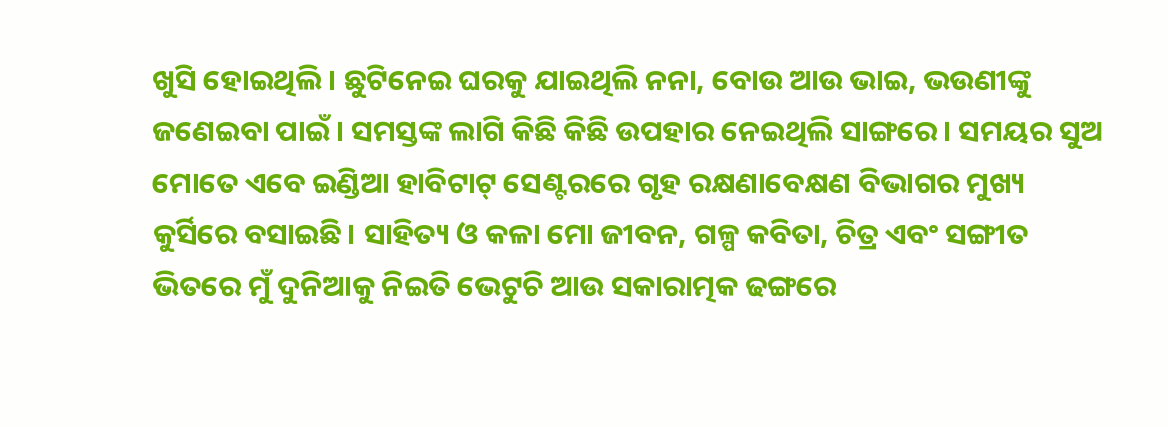ଖୁସି ହୋଇଥିଲି। ଛୁଟିନେଇ ଘରକୁ ଯାଇଥିଲି ନନା, ବୋଉ ଆଉ ଭାଇ, ଭଉଣୀଙ୍କୁ ଜଣେଇବା ପାଇଁ। ସମସ୍ତଙ୍କ ଲାଗି କିଛି କିଛି ଉପହାର ନେଇଥିଲି ସାଙ୍ଗରେ। ସମୟର ସୁଅ ମୋତେ ଏବେ ଇଣ୍ଡିଆ ହାବିଟାଟ୍ ସେଣ୍ଟରରେ ଗୃହ ରକ୍ଷଣାବେକ୍ଷଣ ବିଭାଗର ମୁଖ୍ୟ କୁର୍ସିରେ ବସାଇଛି। ସାହିତ୍ୟ ଓ କଳା ମୋ ଜୀବନ, ଗଳ୍ପ କବିତା, ଚିତ୍ର ଏବଂ ସଙ୍ଗୀତ ଭିତରେ ମୁଁ ଦୁନିଆକୁ ନିଇତି ଭେଟୁଚି ଆଉ ସକାରାତ୍ମକ ଢଙ୍ଗରେ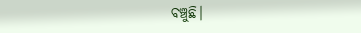ବଞ୍ଚୁଛି।